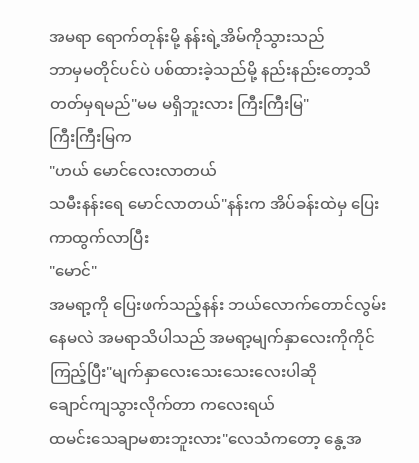အမရာ ရောက်တုန်းမို့ နန်းရဲ့အိမ်ကိုသွားသည်
ဘာမှမတိုင်ပင်ပဲ ပစ်ထားခဲ့သည်မို့ နည်းနည်းတော့သိတတ်မှရမည်"မမ မရှိဘူးလား ကြီးကြီးမြ"
ကြီးကြီးမြက
"ဟယ် မောင်လေးလာတယ်
သမီးနန်းရေ မောင်လာတယ်"နန်းက အိပ်ခန်းထဲမှ ပြေးကာထွက်လာပြီး
"မောင်"
အမရာ့ကို ပြေးဖက်သည့်နန်း ဘယ်လောက်တောင်လွမ်းနေမလဲ အမရာသိပါသည် အမရာ့မျက်နှာလေးကိုကိုင်ကြည့်ပြီး"မျက်နှာလေးသေးသေးလေးပါဆို
ချောင်ကျသွားလိုက်တာ ကလေးရယ်
ထမင်းသေချာမစားဘူးလား"လေသံကတော့ နွေ့အ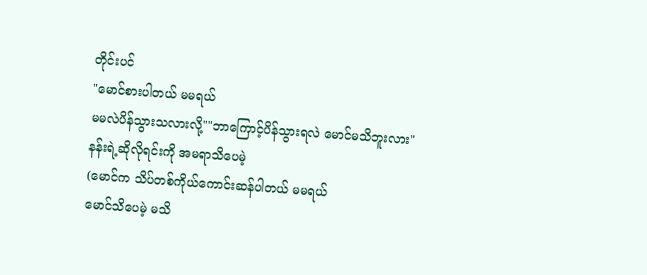တိုင်းပင်
"မောင်စားပါတယ် မမရယ်
မမလဲပိန်သွားသလားလို့""ဘာကြောင့်ပိန်သွားရလဲ မောင်မသိဘူးလား"
နန်းရဲ့ဆိုလိုရင်းကို အမရာသိပေမဲ့
(မောင်က သိပ်တစ်ကိုယ်ကောင်းဆန်ပါတယ် မမရယ်
မောင်သိပေမဲ့ မသိ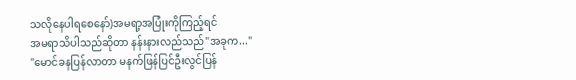သလိုနေပါရစေနော်)အမရာ့အပြုံးကိုကြည့်ရင်
အမရာသိပါသည်ဆိုတာ နန်းနားလည်သည်"အခုက..."
"မောင်ခနပြန်လာတာ မနက်ဖြန်ပြင်ဦးလွင်ပြန်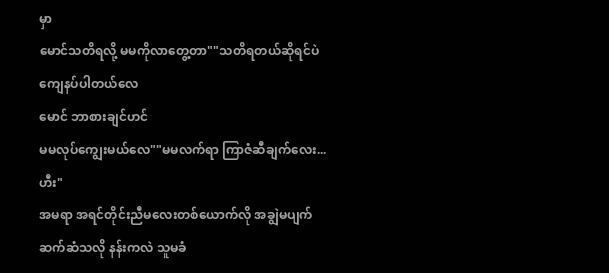မှာ
မောင်သတိရလို့ မမကိုလာတွေ့တာ""သတိရတယ်ဆိုရင်ပဲ ကျေနပ်ပါတယ်လေ
မောင် ဘာစားချင်ဟင်
မမလုပ်ကျွေးမယ်လေ""မမလက်ရာ ကြာဇံဆီချက်လေး...ဟီး"
အမရာ အရင်တိုင်းညီမလေးတစ်ယောက်လို အချွဲမပျက်ဆက်ဆံသလို နန်းကလဲ သူမခံ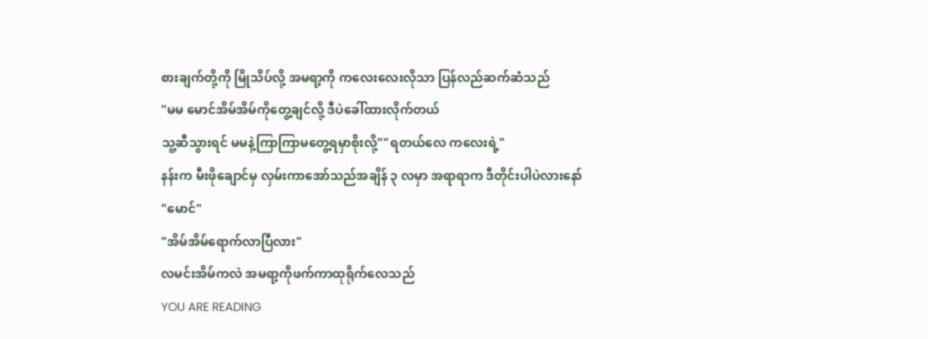စားချက်တို့ကို မြိုသိပ်လို့ အမရာ့ကို ကလေးလေးလိုသာ ပြန်လည်ဆက်ဆံသည်
"မမ မောင်အိမ်အိမ်ကိုတွေ့ချင်လို့ ဒီပဲခေါ်ထားလိုက်တယ်
သူ့ဆီသွားရင် မမနဲ့ကြာကြာမတွေ့ရမှာစိုးလို့""ရတယ်လေ ကလေးရဲ့"
နန်းက မီးဖိုချောင်မှ လှမ်းကာအော်သည်အချိန် ၃ လမှာ အရာရာက ဒီတိုင်းပါပဲလားနော်
"မောင်"
"အိမ်အိမ်ရောက်လာပြီလား"
လမင်းအိမ်ကလဲ အမရာ့ကိုဖက်ကာထုရိုက်လေသည်
YOU ARE READING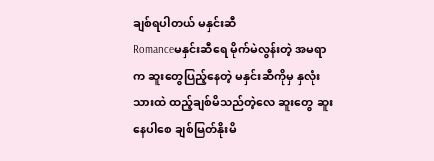ချစ်ရပါတယ် မနှင်းဆီ
Romanceမနှင်းဆီရေ မိုက်မဲလွန်းတဲ့ အမရာ က ဆူးတွေပြည့်နေတဲ့ မနှင်းဆီကိုမှ နှလုံးသားထဲ ထည့်ချစ်မိသည်တဲ့လေ ဆူးတွေ ဆူးနေပါစေ ချစ်မြတ်နိုးမိ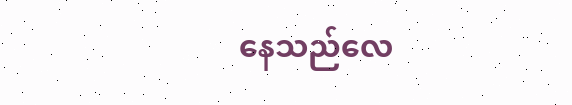နေသည်လေ